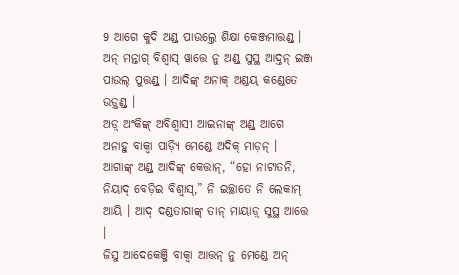9 ଆଗେ କୁଦି ଅଣ୍ଡ୍ ପାଉଲ୍ତେ ଶିକ୍ଷା କେଞ୍ଜମାତ୍ତଣ୍ଡ୍ । ଅନ୍ ମନ୍ତାଗ୍ ବିଶ୍ୱାସ୍ ୱାତ୍ତେ ନୁ ଅଣ୍ଡ୍ ସୁସ୍ଥ ଆଦ୍ତନ୍ ଇଞ୍ଜ ପାଉଲ୍ ପୁତ୍ତଣ୍ଡ୍ । ଆଦିଙ୍କ୍ ଅନାକ୍ ଅଣ୍ଡୟ୍ କଣ୍ଡେତେ ଉଡ଼୍ତଣ୍ଡ୍ ।
ଅଡ଼୍ ଅଂକିଙ୍କ୍ ଅବିଶ୍ୱାସୀ ଆଇନାଙ୍କ୍ ଅଣ୍ଡ୍ ଆଗେ ଅନାହୁ ବାକ୍ୱା ପାଡ଼୍ୟି ମେଣ୍ଡେ ଅଦିକ୍ ମାଡ଼ନ୍ ।
ଆଗାଙ୍କ୍ ଅଣ୍ଡ୍ ଆଦିଙ୍କ୍ କେତ୍ତାନ୍, “ହୋ ନାଟାତନି, ନିୟାଦ୍ ବେଡ଼ିଇ ବିଶ୍ୱାସ୍,” ନି ଇଚ୍ଛାତେ ନି ଲେକାମ୍ ଆୟି । ଆଦ୍ ଦଣ୍ଡତାଗାଙ୍କ୍ ତାନ୍ ମାୟାଡ଼୍ ସୁସ୍ଥ ଆତ୍ତେ ।
ଜିସୁ ଆଦେକେଞ୍ଜି ବାକ୍ୱା ଆତ୍ତନ୍ ନୁ ମେଣ୍ଡେ ଅନ୍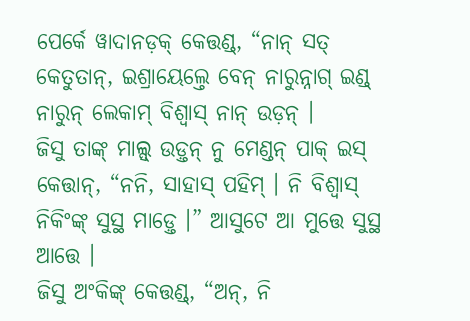ପେର୍କେ ୱାଦାନଡ଼କ୍ କେତ୍ତଣ୍ଡ୍, “ନାନ୍ ସତ୍ କେତୁତାନ୍, ଇଶ୍ରାୟେଲ୍ତେ ବେନ୍ ନାରୁନ୍ନାଗ୍ ଇଣ୍ଡ୍ ନାରୁନ୍ ଲେକାମ୍ ବିଶ୍ୱାସ୍ ନାନ୍ ଉଡ଼ନ୍ ।
ଜିସୁ ତାଙ୍କ୍ ମାଲ୍ସ୍ ଉଡ଼୍ତନ୍ ନୁ ମେଣ୍ଡନ୍ ପାକ୍ ଇସ୍ କେତ୍ତାନ୍, “ନନି, ସାହାସ୍ ପହିମ୍ । ନି ବିଶ୍ୱାସ୍ ନିକିଂଙ୍କ୍ ସୁସ୍ଥ ମାଡ଼୍ତେ ।” ଆସୁଟେ ଆ ମୁତ୍ତେ ସୁସ୍ଥ ଆତ୍ତେ ।
ଜିସୁ ଅଂକିଙ୍କ୍ କେତ୍ତଣ୍ଡ୍, “ଅନ୍, ନି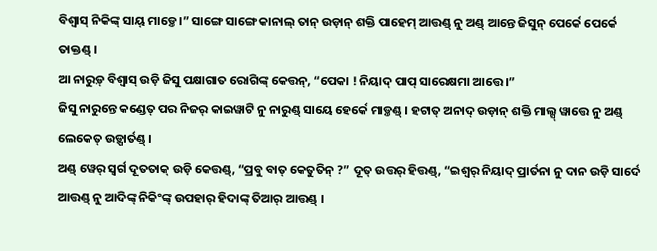ବିଶ୍ୱାସ୍ ନିକିଙ୍କ୍ ସାୟ୍ ମାଡ଼୍ତେ ।” ସାଙ୍ଗେ ସାଙ୍ଗେ କାନାଲ୍ ତାନ୍ ଉଡ଼ାନ୍ ଶକ୍ତି ପାହେମ୍ ଆତ୍ତଣ୍ଡ୍ ନୁ ଅଣ୍ଡ୍ ଆନ୍ତେ ଜିସୁନ୍ ପେର୍କେ ପେର୍କେ ତାକ୍ତଣ୍ଡ୍ ।
ଆ ନାରୁଡ଼୍ ବିଶ୍ୱାସ୍ ଉଡ଼ି ଜିସୁ ପକ୍ଷାଗାତ ରୋଗିଙ୍କ୍ କେତ୍ତନ୍, “ପେକା ! ନିୟାଦ୍ ପାପ୍ ସାରେକ୍ଷମା ଆତ୍ତେ ।”
ଜିସୁ ନାରୁନ୍ତେ କଣ୍ଡେତ୍ ପର ନିଜର୍ କାଇୱାଟି ନୁ ନାରୁଣ୍ଡ୍ ସାୟେ ହେର୍କେ ମାଡ଼୍ତଣ୍ଡ୍ । ହଟାତ୍ ଅନାଦ୍ ଉଡ଼ାନ୍ ଶକ୍ତି ମାଲ୍ସ୍ ୱାତ୍ତେ ନୁ ଅଣ୍ଡ୍ ଲେକେତ୍ ଉଡ଼୍ପାର୍ତଣ୍ଡ୍ ।
ଅଣ୍ଡ୍ ୱେର୍ ସ୍ୱର୍ଗ ଦୂତତାକ୍ ଉଡ଼ି କେତ୍ତଣ୍ଡ୍, “ପ୍ରବୁ ବାତ୍ କେତୁତିନ୍ ?” ଦୂତ୍ ଉତ୍ତର୍ ହିତ୍ତଣ୍ଡ୍, “ଇଶ୍ୱର୍ ନିୟାଦ୍ ପ୍ରାର୍ତନା ନୁ ଦାନ ଉଡ଼ି ସାର୍ଦେ ଆତ୍ତଣ୍ଡ୍ ନୁ ଆଦିଙ୍କ୍ ନିକିଂଙ୍କ୍ ଉପହାର୍ ହିଦାଙ୍କ୍ ତିଆର୍ ଆତ୍ତଣ୍ଡ୍ ।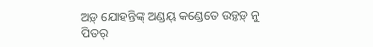ଅଡ଼୍ ଯୋହନ୍ତିଙ୍କ୍ ଅଣ୍ଡୟ୍ କଣ୍ଡେତେ ଉଡ଼୍ତଡ଼୍ ନୁ ପିତର୍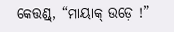କେତ୍ତଣ୍ଡ୍, “ମାୟାକ୍ ଉଡ଼େ !”